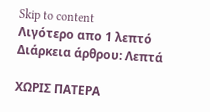Skip to content
Λιγότερο απο 1 λεπτό Διάρκεια άρθρου: Λεπτά

ΧΩΡΙΣ ΠΑΤΕΡΑ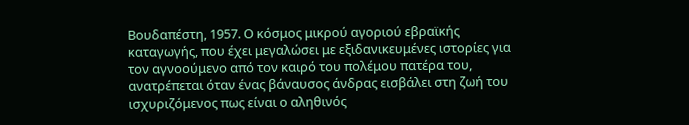Βουδαπέστη, 1957. Ο κόσμος μικρού αγοριού εβραϊκής καταγωγής, που έχει μεγαλώσει με εξιδανικευμένες ιστορίες για τον αγνοούμενο από τον καιρό του πολέμου πατέρα του, ανατρέπεται όταν ένας βάναυσος άνδρας εισβάλει στη ζωή του ισχυριζόμενος πως είναι ο αληθινός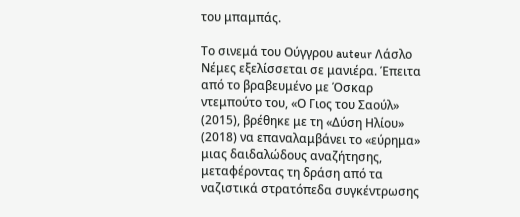του μπαμπάς.

Το σινεμά του Ούγγρου auteur Λάσλο Νέμες εξελίσσεται σε μανιέρα. Έπειτα από το βραβευμένο με Όσκαρ ντεμπούτο του, «Ο Γιος του Σαούλ» (2015), βρέθηκε με τη «Δύση Ηλίου» (2018) να επαναλαμβάνει το «εύρημα» μιας δαιδαλώδους αναζήτησης, μεταφέροντας τη δράση από τα ναζιστικά στρατόπεδα συγκέντρωσης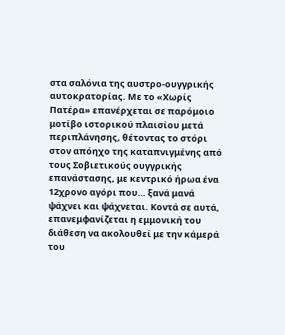στα σαλόνια της αυστρο-ουγγρικής αυτοκρατορίας. Με το «Χωρίς Πατέρα» επανέρχεται σε παρόμοιο μοτίβο ιστορικού πλαισίου μετά περιπλάνησης, θέτοντας το στόρι στον απόηχο της καταπνιγμένης από τους Σοβιετικούς ουγγρικής επανάστασης, με κεντρικό ήρωα ένα 12χρονο αγόρι που… ξανά μανά ψάχνει και ψάχνεται. Κοντά σε αυτά, επανεμφανίζεται η εμμονική του διάθεση να ακολουθεί με την κάμερά του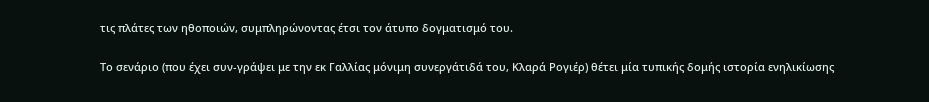τις πλάτες των ηθοποιών, συμπληρώνοντας έτσι τον άτυπο δογματισμό του.

Το σενάριο (που έχει συν-γράψει με την εκ Γαλλίας μόνιμη συνεργάτιδά του, Κλαρά Ρογιέρ) θέτει μία τυπικής δομής ιστορία ενηλικίωσης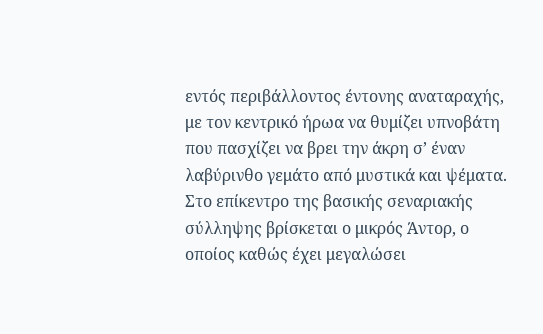εντός περιβάλλοντος έντονης αναταραχής, με τον κεντρικό ήρωα να θυμίζει υπνοβάτη που πασχίζει να βρει την άκρη σ’ έναν λαβύρινθο γεμάτο από μυστικά και ψέματα. Στο επίκεντρο της βασικής σεναριακής σύλληψης βρίσκεται ο μικρός Άντορ, ο οποίος καθώς έχει μεγαλώσει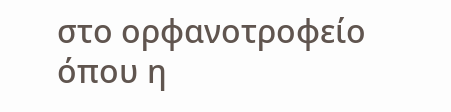στο ορφανοτροφείο όπου η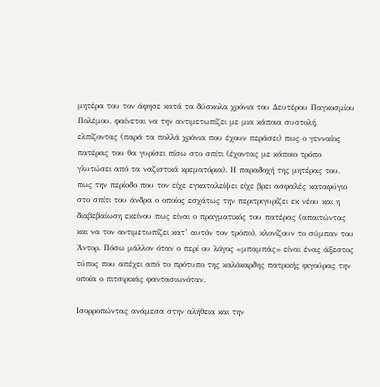μητέρα του τον άφησε κατά τα δύσκολα χρόνια του Δευτέρου Παγκοσμίου Πολέμου, φαίνεται να την αντιμετωπίζει με μια κάποια συστολή, ελπίζοντας (παρά τα πολλά χρόνια που έχουν περάσει) πως ο γενναίος πατέρας του θα γυρίσει πίσω στο σπίτι (έχοντας με κάποιο τρόπο γλυτώσει από τα ναζιστικά κρεματόρια). Η παραδοχή της μητέρας του, πως την περίοδο που τον είχε εγκαταλείψει είχε βρει ασφαλές καταφύγιο στο σπίτι του άνδρα ο οποίος εσχάτως την περιτριγυρίζει εκ νέου και η διαβεβαίωση εκείνου πως είναι ο πραγματικός του πατέρας (απαιτώντας και να τον αντιμετωπίζει κατ’ αυτόν τον τρόπο), κλονίζουν το σύμπαν του Άντορ. Πόσω μάλλον όταν ο περί ου λόγος «μπαμπάς» είναι ένας άξεστος τύπος που απέχει από το πρότυπο της καλόκαρδης πατρικής φιγούρας την οποία ο πιτσιρικάς φαντασιωνόταν.

Ισορροπώντας ανάμεσα στην αλήθεια και την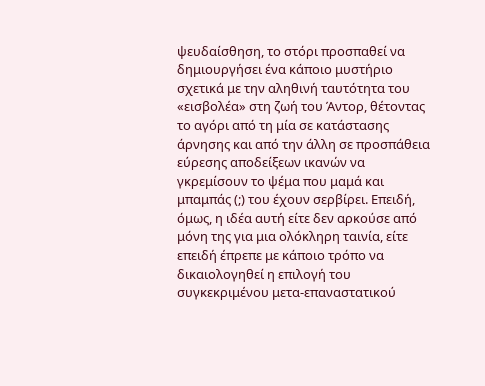ψευδαίσθηση, το στόρι προσπαθεί να δημιουργήσει ένα κάποιο μυστήριο σχετικά με την αληθινή ταυτότητα του «εισβολέα» στη ζωή του Άντορ, θέτοντας το αγόρι από τη μία σε κατάστασης άρνησης και από την άλλη σε προσπάθεια εύρεσης αποδείξεων ικανών να γκρεμίσουν το ψέμα που μαμά και μπαμπάς (;) του έχουν σερβίρει. Επειδή, όμως, η ιδέα αυτή είτε δεν αρκούσε από μόνη της για μια ολόκληρη ταινία, είτε επειδή έπρεπε με κάποιο τρόπο να δικαιολογηθεί η επιλογή του συγκεκριμένου μετα-επαναστατικού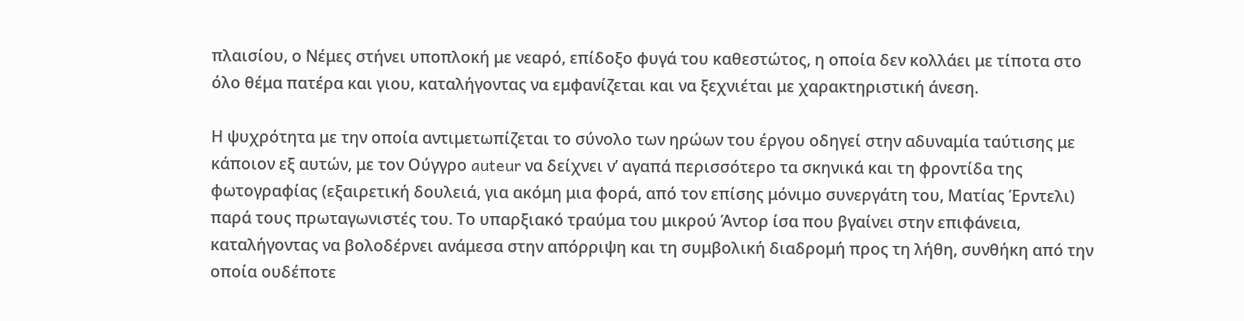πλαισίου, ο Νέμες στήνει υποπλοκή με νεαρό, επίδοξο φυγά του καθεστώτος, η οποία δεν κολλάει με τίποτα στο όλο θέμα πατέρα και γιου, καταλήγοντας να εμφανίζεται και να ξεχνιέται με χαρακτηριστική άνεση.

Η ψυχρότητα με την οποία αντιμετωπίζεται το σύνολο των ηρώων του έργου οδηγεί στην αδυναμία ταύτισης με κάποιον εξ αυτών, με τον Ούγγρο auteur να δείχνει ν’ αγαπά περισσότερο τα σκηνικά και τη φροντίδα της φωτογραφίας (εξαιρετική δουλειά, για ακόμη μια φορά, από τον επίσης μόνιμο συνεργάτη του, Ματίας Έρντελι) παρά τους πρωταγωνιστές του. Το υπαρξιακό τραύμα του μικρού Άντορ ίσα που βγαίνει στην επιφάνεια, καταλήγοντας να βολοδέρνει ανάμεσα στην απόρριψη και τη συμβολική διαδρομή προς τη λήθη, συνθήκη από την οποία ουδέποτε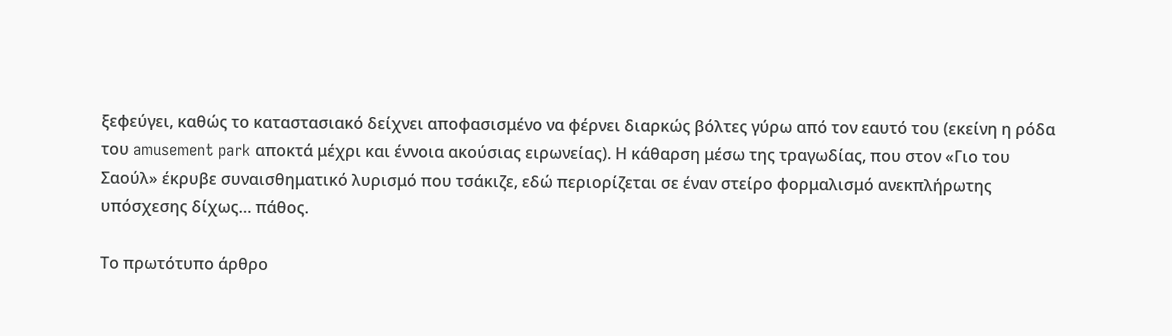ξεφεύγει, καθώς το καταστασιακό δείχνει αποφασισμένο να φέρνει διαρκώς βόλτες γύρω από τον εαυτό του (εκείνη η ρόδα του amusement park αποκτά μέχρι και έννοια ακούσιας ειρωνείας). Η κάθαρση μέσω της τραγωδίας, που στον «Γιο του Σαούλ» έκρυβε συναισθηματικό λυρισμό που τσάκιζε, εδώ περιορίζεται σε έναν στείρο φορμαλισμό ανεκπλήρωτης υπόσχεσης δίχως… πάθος.

Το πρωτότυπο άρθρο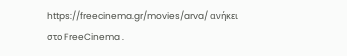https://freecinema.gr/movies/arva/ ανήκει στο FreeCinema .